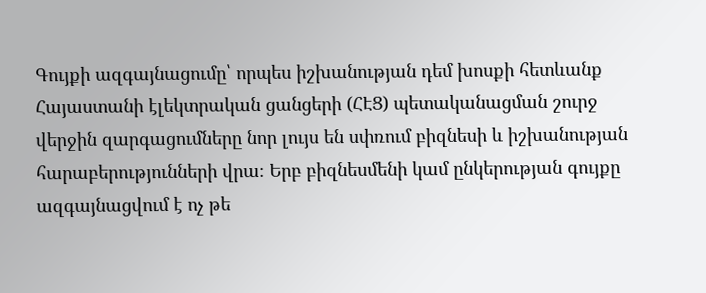Գույքի ազգայնացումը՝ որպես իշխանության դեմ խոսքի հետևանք
Հայաստանի էլեկտրական ցանցերի (ՀԷՑ) պետականացման շուրջ վերջին զարգացումները նոր լույս են սփռում բիզնեսի և իշխանության հարաբերությունների վրա։ Երբ բիզնեսմենի կամ ընկերության գույքը ազգայնացվում է ոչ թե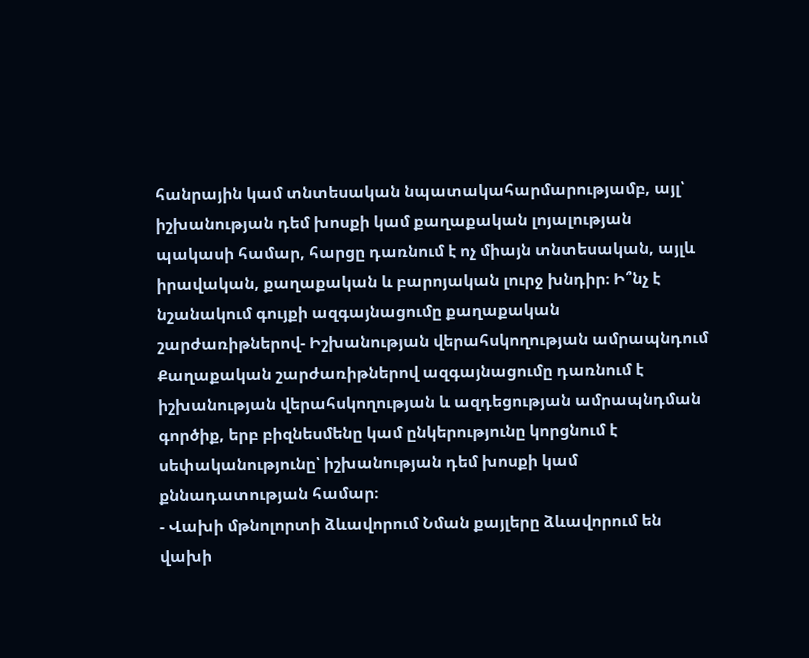հանրային կամ տնտեսական նպատակահարմարությամբ, այլ՝ իշխանության դեմ խոսքի կամ քաղաքական լոյալության պակասի համար, հարցը դառնում է ոչ միայն տնտեսական, այլև իրավական, քաղաքական և բարոյական լուրջ խնդիր։ Ի՞նչ է նշանակում գույքի ազգայնացումը քաղաքական շարժառիթներով- Իշխանության վերահսկողության ամրապնդում Քաղաքական շարժառիթներով ազգայնացումը դառնում է իշխանության վերահսկողության և ազդեցության ամրապնդման գործիք, երբ բիզնեսմենը կամ ընկերությունը կորցնում է սեփականությունը՝ իշխանության դեմ խոսքի կամ քննադատության համար։
- Վախի մթնոլորտի ձևավորում Նման քայլերը ձևավորում են վախի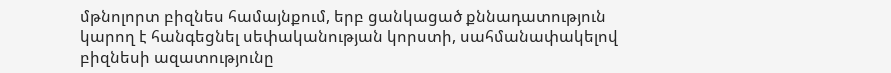մթնոլորտ բիզնես համայնքում, երբ ցանկացած քննադատություն կարող է հանգեցնել սեփականության կորստի, սահմանափակելով բիզնեսի ազատությունը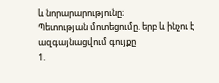և նորարարությունը։
Պետության մոտեցումը. երբ և ինչու է ազգայնացվում գույքը
1.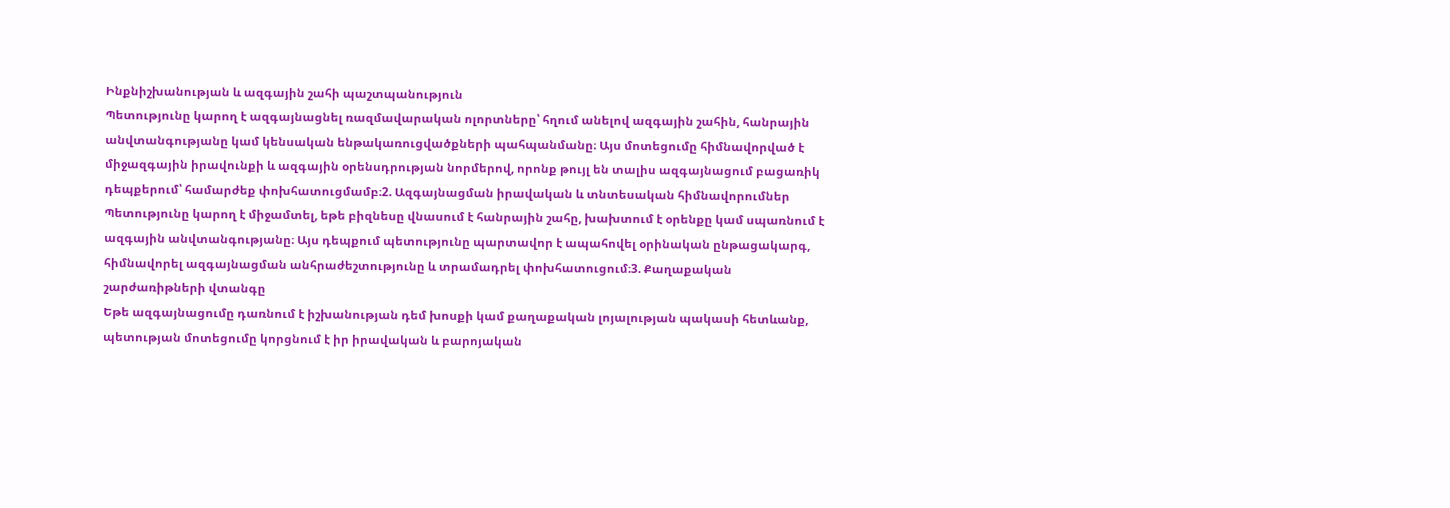Ինքնիշխանության և ազգային շահի պաշտպանություն
Պետությունը կարող է ազգայնացնել ռազմավարական ոլորտները՝ հղում անելով ազգային շահին, հանրային անվտանգությանը կամ կենսական ենթակառուցվածքների պահպանմանը։ Այս մոտեցումը հիմնավորված է միջազգային իրավունքի և ազգային օրենսդրության նորմերով, որոնք թույլ են տալիս ազգայնացում բացառիկ դեպքերում՝ համարժեք փոխհատուցմամբ։2. Ազգայնացման իրավական և տնտեսական հիմնավորումներ
Պետությունը կարող է միջամտել, եթե բիզնեսը վնասում է հանրային շահը, խախտում է օրենքը կամ սպառնում է ազգային անվտանգությանը։ Այս դեպքում պետությունը պարտավոր է ապահովել օրինական ընթացակարգ, հիմնավորել ազգայնացման անհրաժեշտությունը և տրամադրել փոխհատուցում։3. Քաղաքական շարժառիթների վտանգը
Եթե ազգայնացումը դառնում է իշխանության դեմ խոսքի կամ քաղաքական լոյալության պակասի հետևանք, պետության մոտեցումը կորցնում է իր իրավական և բարոյական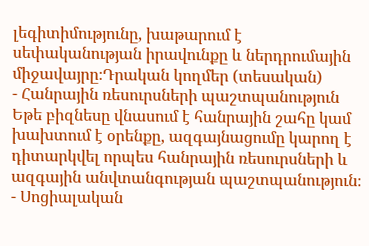լեգիտիմությունը, խաթարում է սեփականության իրավունքը և ներդրումային միջավայրը։Դրական կողմեր (տեսական)
- Հանրային ռեսուրսների պաշտպանություն Եթե բիզնեսը վնասում է հանրային շահը կամ խախտում է օրենքը, ազգայնացումը կարող է դիտարկվել որպես հանրային ռեսուրսների և ազգային անվտանգության պաշտպանություն։
- Սոցիալական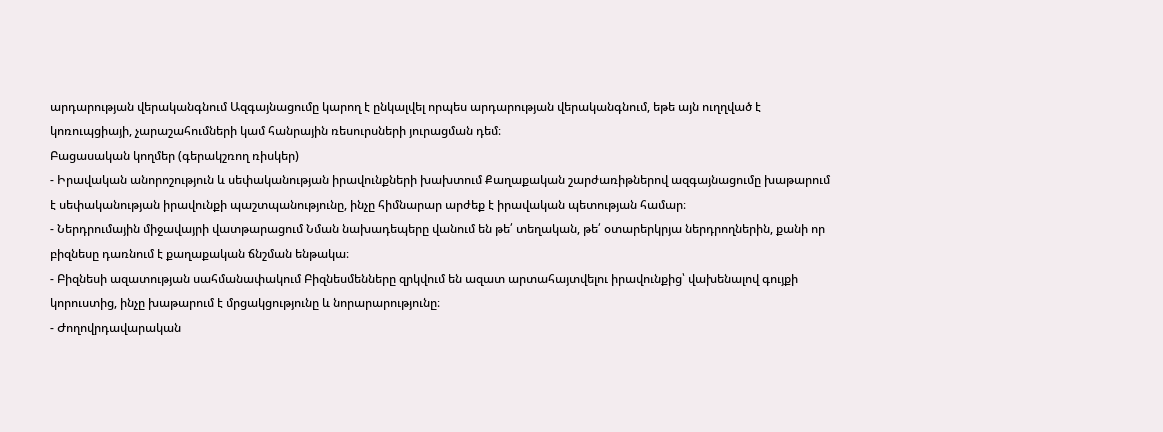արդարության վերականգնում Ազգայնացումը կարող է ընկալվել որպես արդարության վերականգնում, եթե այն ուղղված է կոռուպցիայի, չարաշահումների կամ հանրային ռեսուրսների յուրացման դեմ։
Բացասական կողմեր (գերակշռող ռիսկեր)
- Իրավական անորոշություն և սեփականության իրավունքների խախտում Քաղաքական շարժառիթներով ազգայնացումը խաթարում է սեփականության իրավունքի պաշտպանությունը, ինչը հիմնարար արժեք է իրավական պետության համար։
- Ներդրումային միջավայրի վատթարացում Նման նախադեպերը վանում են թե՛ տեղական, թե՛ օտարերկրյա ներդրողներին, քանի որ բիզնեսը դառնում է քաղաքական ճնշման ենթակա։
- Բիզնեսի ազատության սահմանափակում Բիզնեսմենները զրկվում են ազատ արտահայտվելու իրավունքից՝ վախենալով գույքի կորուստից, ինչը խաթարում է մրցակցությունը և նորարարությունը։
- Ժողովրդավարական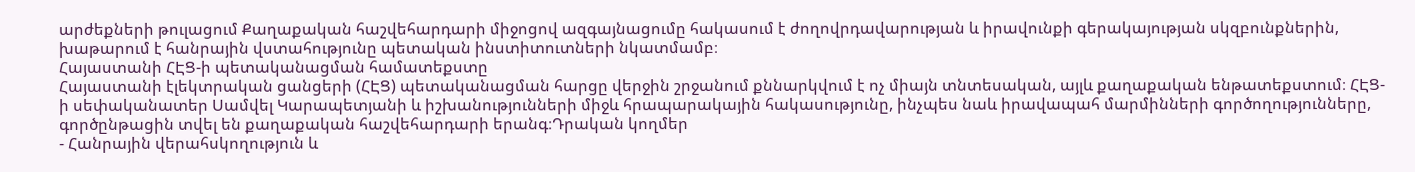արժեքների թուլացում Քաղաքական հաշվեհարդարի միջոցով ազգայնացումը հակասում է ժողովրդավարության և իրավունքի գերակայության սկզբունքներին, խաթարում է հանրային վստահությունը պետական ինստիտուտների նկատմամբ։
Հայաստանի ՀԷՑ-ի պետականացման համատեքստը
Հայաստանի էլեկտրական ցանցերի (ՀԷՑ) պետականացման հարցը վերջին շրջանում քննարկվում է ոչ միայն տնտեսական, այլև քաղաքական ենթատեքստում։ ՀԷՑ-ի սեփականատեր Սամվել Կարապետյանի և իշխանությունների միջև հրապարակային հակասությունը, ինչպես նաև իրավապահ մարմինների գործողությունները, գործընթացին տվել են քաղաքական հաշվեհարդարի երանգ։Դրական կողմեր
- Հանրային վերահսկողություն և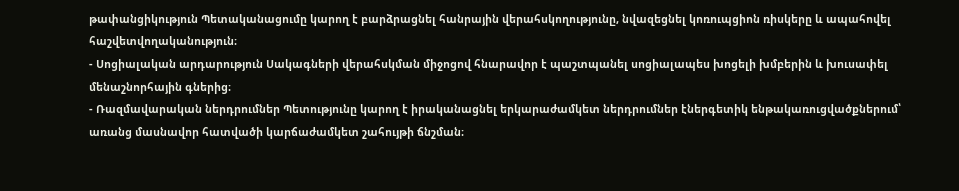թափանցիկություն Պետականացումը կարող է բարձրացնել հանրային վերահսկողությունը, նվազեցնել կոռուպցիոն ռիսկերը և ապահովել հաշվետվողականություն։
- Սոցիալական արդարություն Սակագների վերահսկման միջոցով հնարավոր է պաշտպանել սոցիալապես խոցելի խմբերին և խուսափել մենաշնորհային գներից։
- Ռազմավարական ներդրումներ Պետությունը կարող է իրականացնել երկարաժամկետ ներդրումներ էներգետիկ ենթակառուցվածքներում՝ առանց մասնավոր հատվածի կարճաժամկետ շահույթի ճնշման։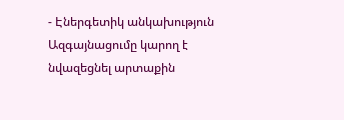- Էներգետիկ անկախություն Ազգայնացումը կարող է նվազեցնել արտաքին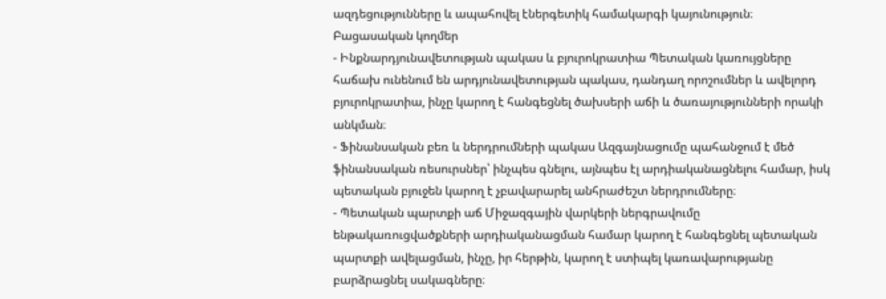ազդեցությունները և ապահովել էներգետիկ համակարգի կայունություն։
Բացասական կողմեր
- Ինքնարդյունավետության պակաս և բյուրոկրատիա Պետական կառույցները հաճախ ունենում են արդյունավետության պակաս, դանդաղ որոշումներ և ավելորդ բյուրոկրատիա, ինչը կարող է հանգեցնել ծախսերի աճի և ծառայությունների որակի անկման։
- Ֆինանսական բեռ և ներդրումների պակաս Ազգայնացումը պահանջում է մեծ ֆինանսական ռեսուրսներ՝ ինչպես գնելու, այնպես էլ արդիականացնելու համար, իսկ պետական բյուջեն կարող է չբավարարել անհրաժեշտ ներդրումները։
- Պետական պարտքի աճ Միջազգային վարկերի ներգրավումը ենթակառուցվածքների արդիականացման համար կարող է հանգեցնել պետական պարտքի ավելացման, ինչը, իր հերթին, կարող է ստիպել կառավարությանը բարձրացնել սակագները։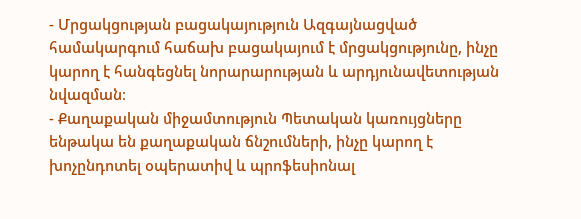- Մրցակցության բացակայություն Ազգայնացված համակարգում հաճախ բացակայում է մրցակցությունը, ինչը կարող է հանգեցնել նորարարության և արդյունավետության նվազման։
- Քաղաքական միջամտություն Պետական կառույցները ենթակա են քաղաքական ճնշումների, ինչը կարող է խոչընդոտել օպերատիվ և պրոֆեսիոնալ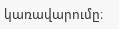կառավարումը։